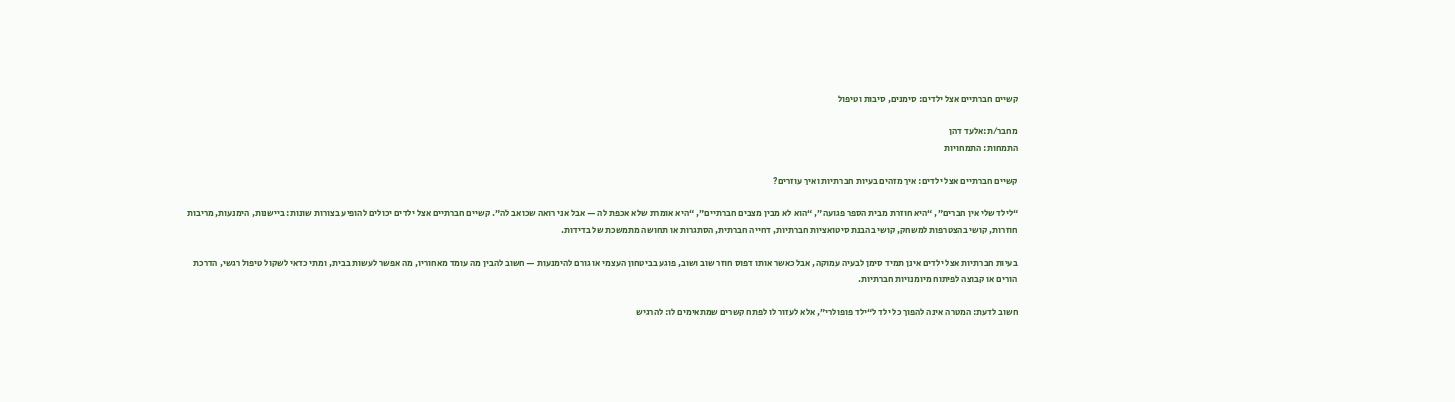קשיים חברתיים אצל ילדים: סימנים, סיבות וטיפול

מחבר/ת:אלעד דהן
התמחות: התמחויות

קשיים חברתיים אצל ילדים: איך מזהים בעיות חברתיות ואיך עוזרים?

“לילד שלי אין חברים”, “היא חוזרת מבית הספר פגועה”, “הוא לא מבין מצבים חברתיים”, “היא אומרת שלא אכפת לה — אבל אני רואה שכואב לה”. קשיים חברתיים אצל ילדים יכולים להופיע בצורות שונות: ביישנות, הימנעות, מריבות חוזרות, קושי בהצטרפות למשחק, קושי בהבנת סיטואציות חברתיות, דחייה חברתית, הסתגרות או תחושה מתמשכת של בדידות.

בעיות חברתיות אצל ילדים אינן תמיד סימן לבעיה עמוקה, אבל כאשר אותו דפוס חוזר שוב ושוב, פוגע בביטחון העצמי או גורם להימנעות — חשוב להבין מה עומד מאחוריו, מה אפשר לעשות בבית, ומתי כדאי לשקול טיפול רגשי, הדרכת הורים או קבוצה לפיתוח מיומנויות חברתיות.

חשוב לדעת: המטרה אינה להפוך כל ילד ל“ילד פופולרי”, אלא לעזור לו לפתח קשרים שמתאימים לו: להרגיש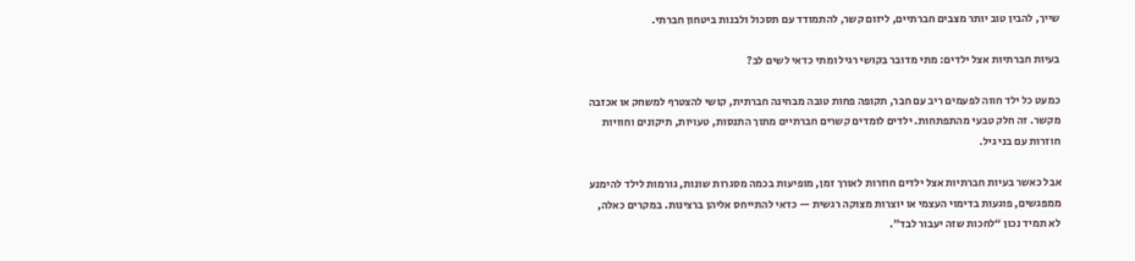שייך, להבין טוב יותר מצבים חברתיים, ליזום קשר, להתמודד עם תסכול ולבנות ביטחון חברתי.

בעיות חברתיות אצל ילדים: מתי מדובר בקושי רגיל ומתי כדאי לשים לב?

כמעט כל ילד חווה לפעמים ריב עם חבר, תקופה פחות טובה מבחינה חברתית, קושי להצטרף למשחק או אכזבה מקשר. זה חלק טבעי מהתפתחות. ילדים לומדים קשרים חברתיים מתוך התנסות, טעויות, תיקונים וחוויות חוזרות עם בני גיל.

אבל כאשר בעיות חברתיות אצל ילדים חוזרות לאורך זמן, מופיעות בכמה מסגרות שונות, גורמות לילד להימנע ממפגשים, פוגעות בדימוי העצמי או יוצרות מצוקה רגשית — כדאי להתייחס אליהן ברצינות. במקרים כאלה, לא תמיד נכון “לחכות שזה יעבור לבד”.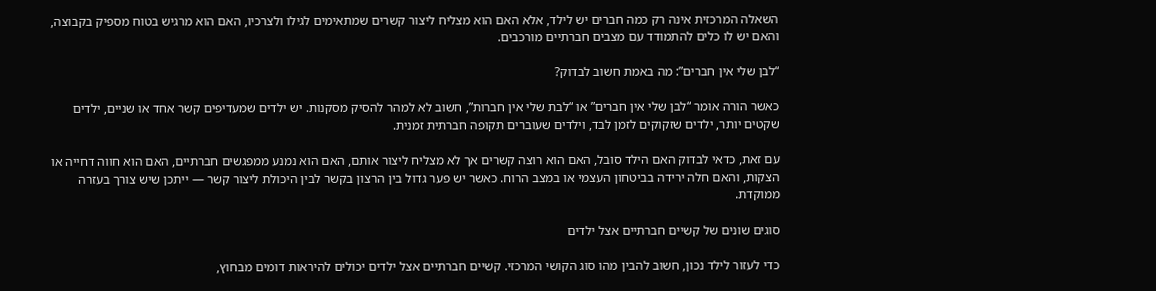השאלה המרכזית אינה רק כמה חברים יש לילד, אלא האם הוא מצליח ליצור קשרים שמתאימים לגילו ולצרכיו, האם הוא מרגיש בטוח מספיק בקבוצה, והאם יש לו כלים להתמודד עם מצבים חברתיים מורכבים.

“לבן שלי אין חברים”: מה באמת חשוב לבדוק?

כאשר הורה אומר “לבן שלי אין חברים” או “לבת שלי אין חברות”, חשוב לא למהר להסיק מסקנות. יש ילדים שמעדיפים קשר אחד או שניים, ילדים שקטים יותר, ילדים שזקוקים לזמן לבד, וילדים שעוברים תקופה חברתית זמנית.

עם זאת, כדאי לבדוק האם הילד סובל, האם הוא רוצה קשרים אך לא מצליח ליצור אותם, האם הוא נמנע ממפגשים חברתיים, האם הוא חווה דחייה או הצקות, והאם חלה ירידה בביטחון העצמי או במצב הרוח. כאשר יש פער גדול בין הרצון בקשר לבין היכולת ליצור קשר — ייתכן שיש צורך בעזרה ממוקדת.

סוגים שונים של קשיים חברתיים אצל ילדים

כדי לעזור לילד נכון, חשוב להבין מהו סוג הקושי המרכזי. קשיים חברתיים אצל ילדים יכולים להיראות דומים מבחוץ,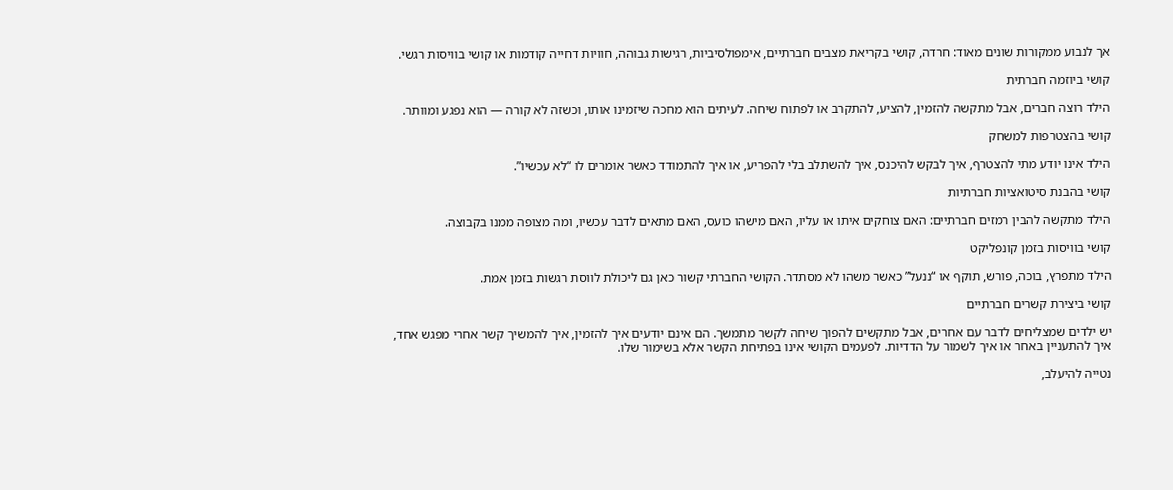אך לנבוע ממקורות שונים מאוד: חרדה, קושי בקריאת מצבים חברתיים, אימפולסיביות, רגישות גבוהה, חוויות דחייה קודמות או קושי בוויסות רגשי.

קושי ביוזמה חברתית

הילד רוצה חברים, אבל מתקשה להזמין, להציע, להתקרב או לפתוח שיחה. לעיתים הוא מחכה שיזמינו אותו, וכשזה לא קורה — הוא נפגע ומוותר.

קושי בהצטרפות למשחק

הילד אינו יודע מתי להצטרף, איך לבקש להיכנס, איך להשתלב בלי להפריע, או איך להתמודד כאשר אומרים לו “לא עכשיו”.

קושי בהבנת סיטואציות חברתיות

הילד מתקשה להבין רמזים חברתיים: האם צוחקים איתו או עליו, האם מישהו כועס, האם מתאים לדבר עכשיו, ומה מצופה ממנו בקבוצה.

קושי בוויסות בזמן קונפליקט

הילד מתפרץ, בוכה, פורש, תוקף או “ננעל” כאשר משהו לא מסתדר. הקושי החברתי קשור כאן גם ליכולת לווסת רגשות בזמן אמת.

קושי ביצירת קשרים חברתיים

יש ילדים שמצליחים לדבר עם אחרים, אבל מתקשים להפוך שיחה לקשר מתמשך. הם אינם יודעים איך להזמין, איך להמשיך קשר אחרי מפגש אחד, איך להתעניין באחר או איך לשמור על הדדיות. לפעמים הקושי אינו בפתיחת הקשר אלא בשימור שלו.

נטייה להיעלב,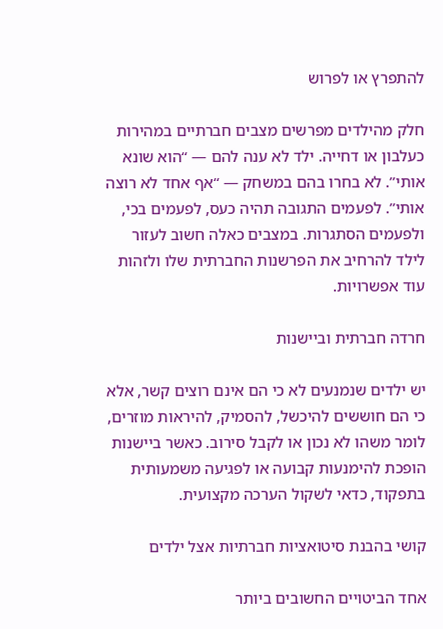להתפרץ או לפרוש

חלק מהילדים מפרשים מצבים חברתיים במהירות כעלבון או דחייה. ילד לא ענה להם — “הוא שונא אותי”. לא בחרו בהם במשחק — “אף אחד לא רוצה אותי”. לפעמים התגובה תהיה כעס, לפעמים בכי, ולפעמים הסתגרות. במצבים כאלה חשוב לעזור לילד להרחיב את הפרשנות החברתית שלו ולזהות עוד אפשרויות.

חרדה חברתית וביישנות

יש ילדים שנמנעים לא כי הם אינם רוצים קשר, אלא כי הם חוששים להיכשל, להסמיק, להיראות מוזרים, לומר משהו לא נכון או לקבל סירוב. כאשר ביישנות הופכת להימנעות קבועה או לפגיעה משמעותית בתפקוד, כדאי לשקול הערכה מקצועית.

קושי בהבנת סיטואציות חברתיות אצל ילדים

אחד הביטויים החשובים ביותר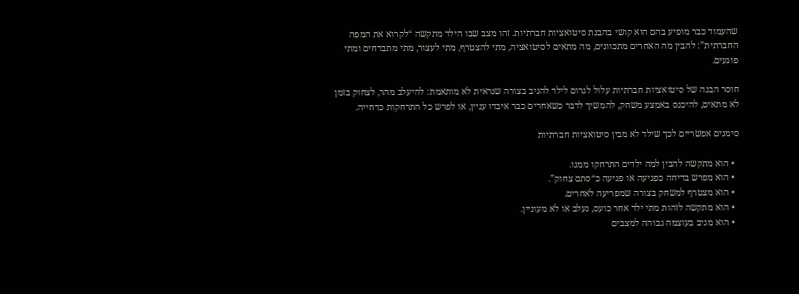שהעמוד כבר מופיע בהם הוא קושי בהבנת סיטואציות חברתיות. זהו מצב שבו הילד מתקשה “לקרוא את המפה החברתית”: להבין מה האחרים מתכוונים, מה מתאים לסיטואציה, מתי להצטרף, מתי לעצור, מתי מתבדחים ומתי פוגעים.

חוסר הבנה של סיטואציות חברתיות עלול לגרום לילד להגיב בצורה שנראית לא מותאמת: להיעלב מהר, לצחוק בזמן לא מתאים, להיכנס באמצע משחק, להמשיך לדבר כשאחרים כבר איבדו עניין, או לפרש כל התרחקות כדחייה.

סימנים אפשריים לכך שילד לא מבין סיטואציות חברתיות

  • הוא מתקשה להבין למה ילדים התרחקו ממנו.
  • הוא מפרש בדיחה כפגיעה או פגיעה כ“סתם צחוק”.
  • הוא מצטרף למשחק בצורה שמפריעה לאחרים.
  • הוא מתקשה לזהות מתי ילד אחר כועס, נעלב או לא מעוניין.
  • הוא מגיב בעוצמה גבוהה למצבים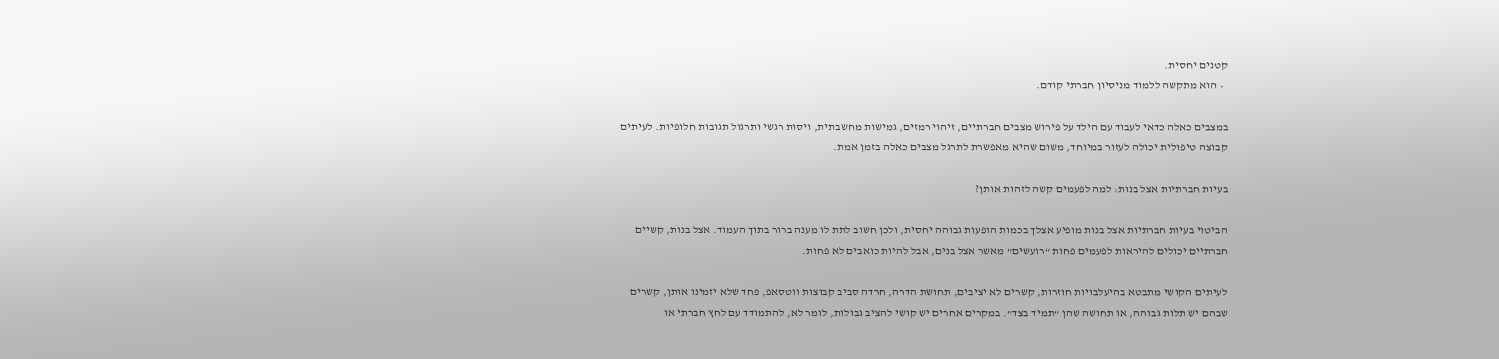קטנים יחסית.
  • הוא מתקשה ללמוד מניסיון חברתי קודם.

במצבים כאלה כדאי לעבוד עם הילד על פירוש מצבים חברתיים, זיהוי רמזים, גמישות מחשבתית, ויסות רגשי ותרגול תגובות חלופיות. לעיתים קבוצה טיפולית יכולה לעזור במיוחד, משום שהיא מאפשרת לתרגל מצבים כאלה בזמן אמת.

בעיות חברתיות אצל בנות: למה לפעמים קשה לזהות אותן?

הביטוי בעיות חברתיות אצל בנות מופיע אצלך בכמות הופעות גבוהה יחסית, ולכן חשוב לתת לו מענה ברור בתוך העמוד. אצל בנות, קשיים חברתיים יכולים להיראות לפעמים פחות “רועשים” מאשר אצל בנים, אבל להיות כואבים לא פחות.

לעיתים הקושי מתבטא בהיעלבויות חוזרות, קשרים לא יציבים, תחושת הדרה, חרדה סביב קבוצות ווטסאפ, פחד שלא יזמינו אותן, קשרים שבהם יש תלות גבוהה, או תחושה שהן “תמיד בצד”. במקרים אחרים יש קושי להציב גבולות, לומר לא, להתמודד עם לחץ חברתי או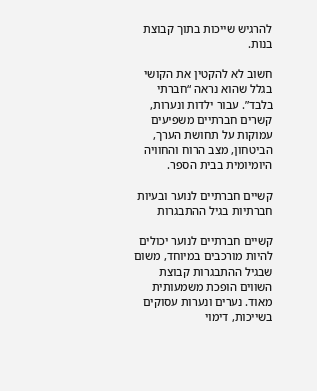להרגיש שייכות בתוך קבוצת בנות.

חשוב לא להקטין את הקושי בגלל שהוא נראה “חברתי בלבד”. עבור ילדות ונערות, קשרים חברתיים משפיעים עמוקות על תחושת הערך, הביטחון, מצב הרוח והחוויה היומיומית בבית הספר.

קשיים חברתיים לנוער ובעיות חברתיות בגיל ההתבגרות

קשיים חברתיים לנוער יכולים להיות מורכבים במיוחד, משום שבגיל ההתבגרות קבוצת השווים הופכת משמעותית מאוד. נערים ונערות עסוקים בשייכות, דימוי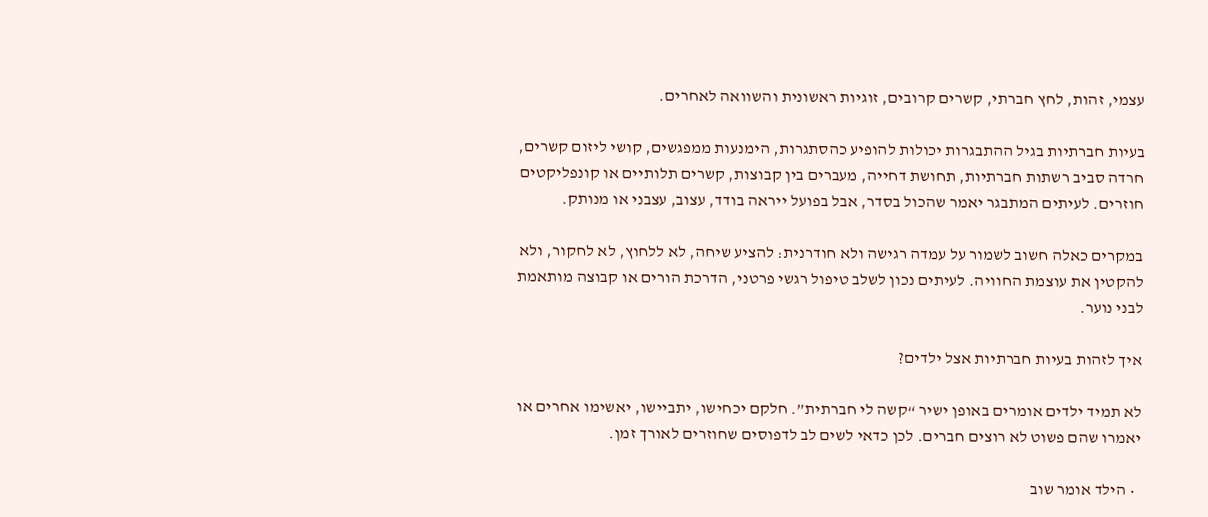עצמי, זהות, לחץ חברתי, קשרים קרובים, זוגיות ראשונית והשוואה לאחרים.

בעיות חברתיות בגיל ההתבגרות יכולות להופיע כהסתגרות, הימנעות ממפגשים, קושי ליזום קשרים, חרדה סביב רשתות חברתיות, תחושת דחייה, מעברים בין קבוצות, קשרים תלותיים או קונפליקטים חוזרים. לעיתים המתבגר יאמר שהכול בסדר, אבל בפועל ייראה בודד, עצוב, עצבני או מנותק.

במקרים כאלה חשוב לשמור על עמדה רגישה ולא חודרנית: להציע שיחה, לא ללחוץ, לא לחקור, ולא להקטין את עוצמת החוויה. לעיתים נכון לשלב טיפול רגשי פרטני, הדרכת הורים או קבוצה מותאמת לבני נוער.

איך לזהות בעיות חברתיות אצל ילדים?

לא תמיד ילדים אומרים באופן ישיר “קשה לי חברתית”. חלקם יכחישו, יתביישו, יאשימו אחרים או יאמרו שהם פשוט לא רוצים חברים. לכן כדאי לשים לב לדפוסים שחוזרים לאורך זמן.

  • הילד אומר שוב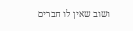ושוב שאין לו חברים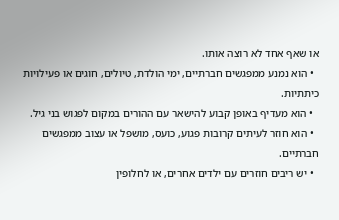או שאף אחד לא רוצה אותו.
  • הוא נמנע ממפגשים חברתיים, ימי הולדת, טיולים, חוגים או פעילויות כיתתיות.
  • הוא מעדיף באופן קבוע להישאר עם ההורים במקום לפגוש בני גיל.
  • הוא חוזר לעיתים קרובות פגוע, כועס, מושפל או עצוב ממפגשים חברתיים.
  • יש ריבים חוזרים עם ילדים אחרים, או לחלופין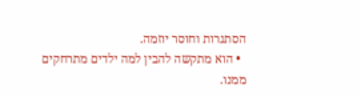הסתגרות וחוסר יוזמה.
  • הוא מתקשה להבין למה ילדים מתרחקים ממנו.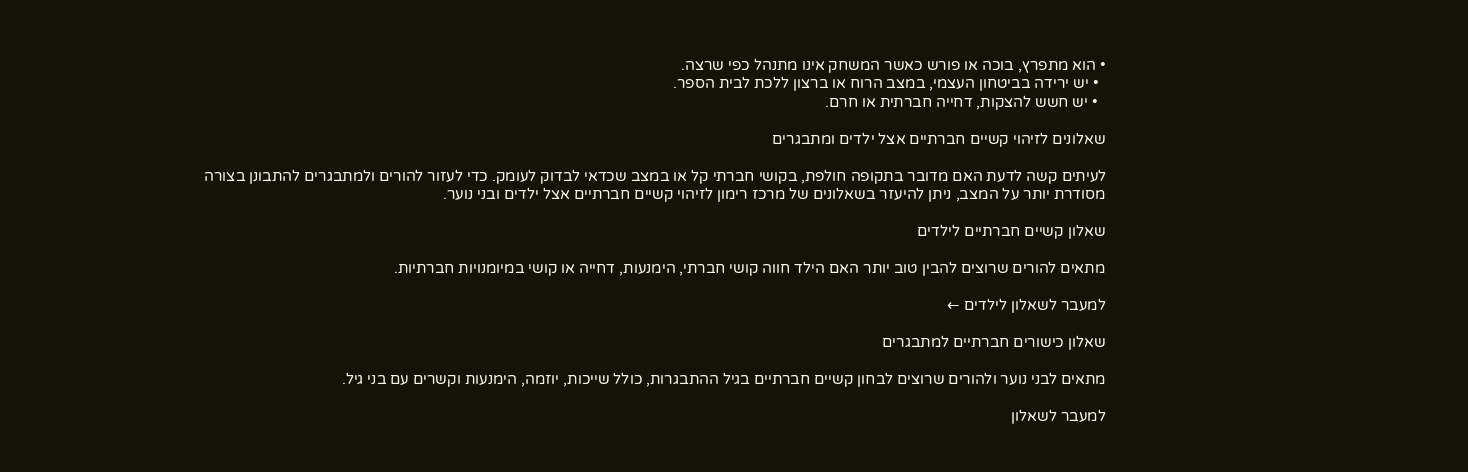• הוא מתפרץ, בוכה או פורש כאשר המשחק אינו מתנהל כפי שרצה.
  • יש ירידה בביטחון העצמי, במצב הרוח או ברצון ללכת לבית הספר.
  • יש חשש להצקות, דחייה חברתית או חרם.

שאלונים לזיהוי קשיים חברתיים אצל ילדים ומתבגרים

לעיתים קשה לדעת האם מדובר בתקופה חולפת, בקושי חברתי קל או במצב שכדאי לבדוק לעומק. כדי לעזור להורים ולמתבגרים להתבונן בצורה מסודרת יותר על המצב, ניתן להיעזר בשאלונים של מרכז רימון לזיהוי קשיים חברתיים אצל ילדים ובני נוער.

שאלון קשיים חברתיים לילדים

מתאים להורים שרוצים להבין טוב יותר האם הילד חווה קושי חברתי, הימנעות, דחייה או קושי במיומנויות חברתיות.

למעבר לשאלון לילדים ←

שאלון כישורים חברתיים למתבגרים

מתאים לבני נוער ולהורים שרוצים לבחון קשיים חברתיים בגיל ההתבגרות, כולל שייכות, יוזמה, הימנעות וקשרים עם בני גיל.

למעבר לשאלון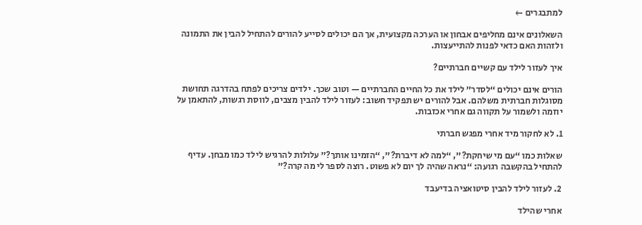למתבגרים ←

השאלונים אינם מחליפים אבחון או הערכה מקצועית, אך הם יכולים לסייע להורים להתחיל להבין את התמונה ולזהות האם כדאי לפנות להתייעצות.

איך לעזור לילד עם קשיים חברתיים?

הורים אינם יכולים “לסדר” לילד את כל החיים החברתיים — וטוב שכך. ילדים צריכים לפתח בהדרגה תחושת מסוגלות חברתית משלהם. אבל להורים יש תפקיד חשוב: לעזור לילד להבין מצבים, לווסת רגשות, להתאמן על יוזמה ולשמור על תקווה גם אחרי אכזבות.

1. לא לחקור מיד אחרי מפגש חברתי

שאלות כמו “עם מי שיחקת?”, “למה לא דיברת?”, “הזמינו אותך?” עלולות להרגיש לילד כמו מבחן. עדיף להתחיל בהקשבה רגועה: “נראה שהיה לך יום לא פשוט. רוצה לספר לי מה קרה?”

2. לעזור לילד להבין סיטואציה בדיעבד

אחרי שהילד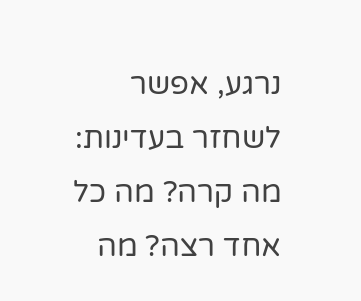נרגע, אפשר לשחזר בעדינות: מה קרה? מה כל אחד רצה? מה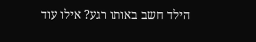הילד חשב באותו רגע? אילו עוד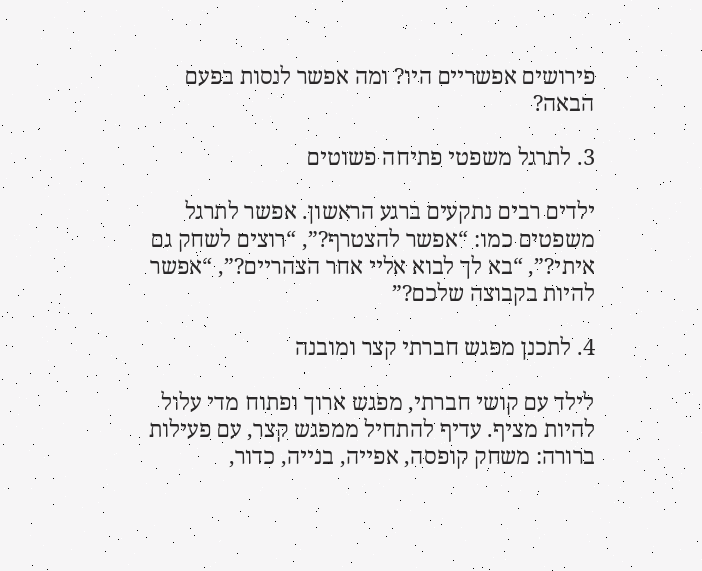פירושים אפשריים היו? ומה אפשר לנסות בפעם הבאה?

3. לתרגל משפטי פתיחה פשוטים

ילדים רבים נתקעים ברגע הראשון. אפשר לתרגל משפטים כמו: “אפשר להצטרף?”, “רוצים לשחק גם איתי?”, “בא לך לבוא אליי אחר הצהריים?”, “אפשר להיות בקבוצה שלכם?”

4. לתכנן מפגש חברתי קצר ומובנה

לילד עם קושי חברתי, מפגש ארוך ופתוח מדי עלול להיות מציף. עדיף להתחיל ממפגש קצר, עם פעילות ברורה: משחק קופסה, אפייה, בנייה, כדור,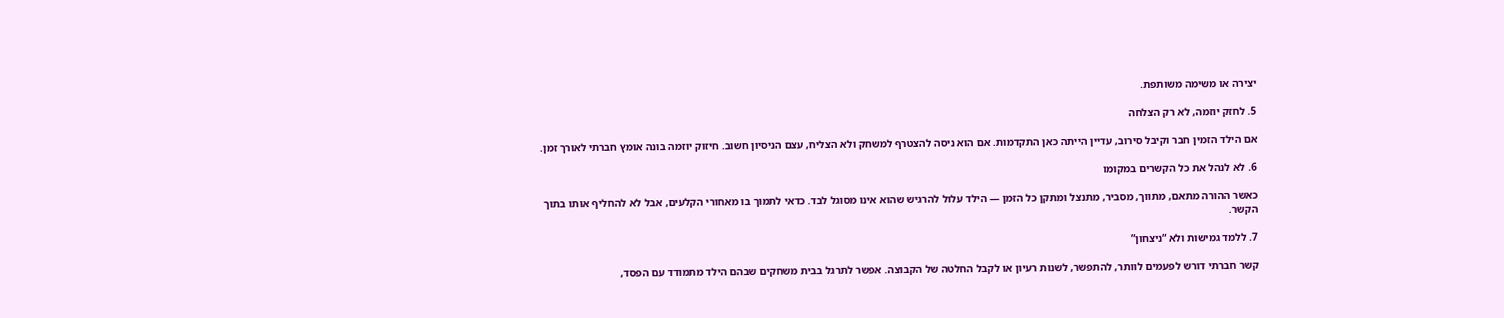יצירה או משימה משותפת.

5. לחזק יוזמה, לא רק הצלחה

אם הילד הזמין חבר וקיבל סירוב, עדיין הייתה כאן התקדמות. אם הוא ניסה להצטרף למשחק ולא הצליח, עצם הניסיון חשוב. חיזוק יוזמה בונה אומץ חברתי לאורך זמן.

6. לא לנהל את כל הקשרים במקומו

כאשר ההורה מתאם, מתווך, מסביר, מתנצל ומתקן כל הזמן — הילד עלול להרגיש שהוא אינו מסוגל לבד. כדאי לתמוך בו מאחורי הקלעים, אבל לא להחליף אותו בתוך הקשר.

7. ללמד גמישות ולא “ניצחון”

קשר חברתי דורש לפעמים לוותר, להתפשר, לשנות רעיון או לקבל החלטה של הקבוצה. אפשר לתרגל בבית משחקים שבהם הילד מתמודד עם הפסד,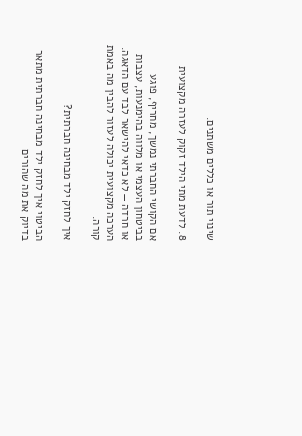שינוי תור או כללים משתנים.

8. לדעת מתי הילד זקוק לעזרה מקצועית

אם הקושי החברתי נמשך, מחריף, פוגע בביטחון העצמי או מלווה בהימנעות, עצבות או חרדה — לא כדאי להישאר לבד עם הדאגה. הערכה מקצועית יכולה לעזור להבין מה באמת קורה.

איך לחזק ילד מבחינה חברתית?

הביטוי איך לחזק ילד מבחינה חברתית מתאר בדיוק את מה שהורים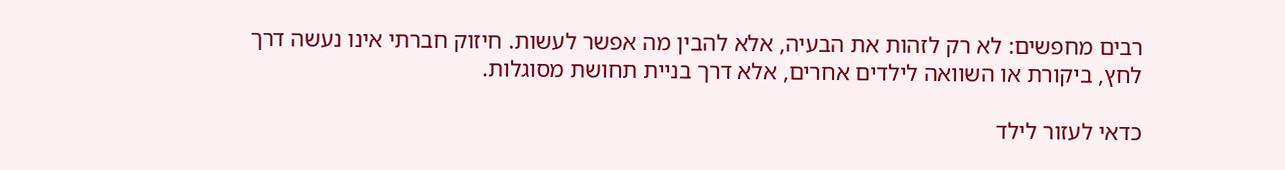רבים מחפשים: לא רק לזהות את הבעיה, אלא להבין מה אפשר לעשות. חיזוק חברתי אינו נעשה דרך לחץ, ביקורת או השוואה לילדים אחרים, אלא דרך בניית תחושת מסוגלות.

כדאי לעזור לילד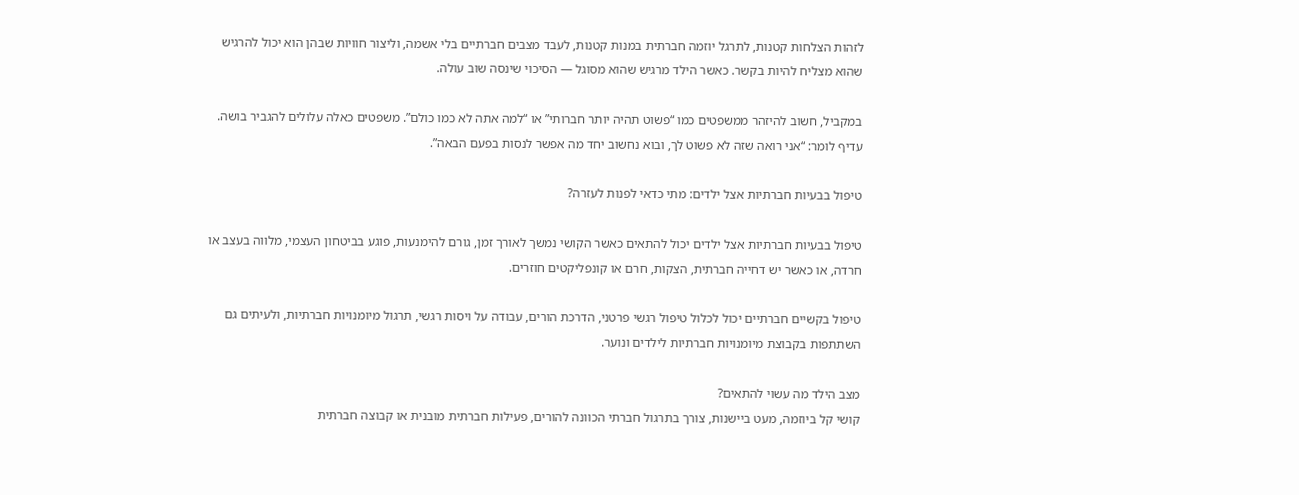לזהות הצלחות קטנות, לתרגל יוזמה חברתית במנות קטנות, לעבד מצבים חברתיים בלי אשמה, וליצור חוויות שבהן הוא יכול להרגיש שהוא מצליח להיות בקשר. כאשר הילד מרגיש שהוא מסוגל — הסיכוי שינסה שוב עולה.

במקביל, חשוב להיזהר ממשפטים כמו “פשוט תהיה יותר חברותי” או “למה אתה לא כמו כולם”. משפטים כאלה עלולים להגביר בושה. עדיף לומר: “אני רואה שזה לא פשוט לך, ובוא נחשוב יחד מה אפשר לנסות בפעם הבאה”.

טיפול בבעיות חברתיות אצל ילדים: מתי כדאי לפנות לעזרה?

טיפול בבעיות חברתיות אצל ילדים יכול להתאים כאשר הקושי נמשך לאורך זמן, גורם להימנעות, פוגע בביטחון העצמי, מלווה בעצב או חרדה, או כאשר יש דחייה חברתית, הצקות, חרם או קונפליקטים חוזרים.

טיפול בקשיים חברתיים יכול לכלול טיפול רגשי פרטני, הדרכת הורים, עבודה על ויסות רגשי, תרגול מיומנויות חברתיות, ולעיתים גם השתתפות בקבוצת מיומנויות חברתיות לילדים ונוער.

מצב הילד מה עשוי להתאים?
קושי קל ביוזמה, מעט ביישנות, צורך בתרגול חברתי הכוונה להורים, פעילות חברתית מובנית או קבוצה חברתית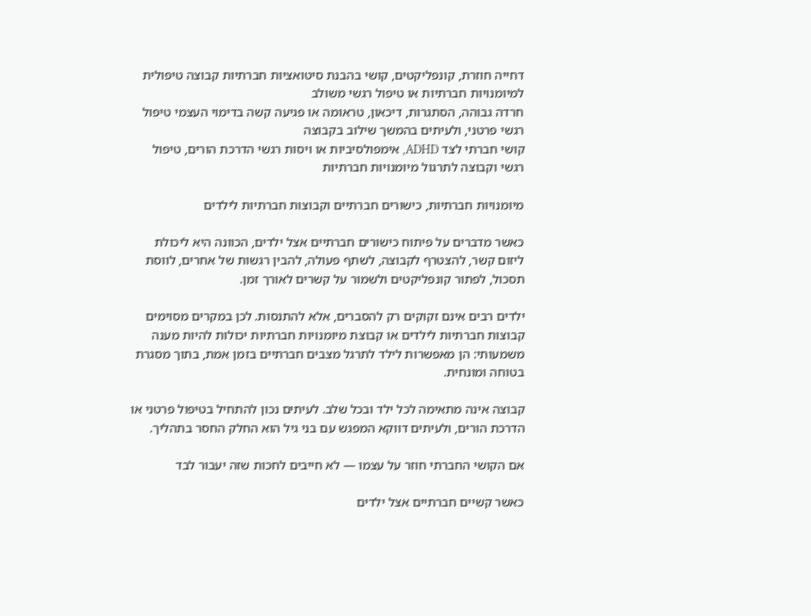דחייה חוזרת, קונפליקטים, קושי בהבנת סיטואציות חברתיות קבוצה טיפולית למיומנויות חברתיות או טיפול רגשי משולב
חרדה גבוהה, הסתגרות, דיכאון, טראומה או פגיעה קשה בדימוי העצמי טיפול רגשי פרטני, ולעיתים בהמשך שילוב בקבוצה
קושי חברתי לצד ADHD, אימפולסיביות או ויסות רגשי הדרכת הורים, טיפול רגשי וקבוצה לתרגול מיומנויות חברתיות

מיומנויות חברתיות, כישורים חברתיים וקבוצות חברתיות לילדים

כאשר מדברים על פיתוח כישורים חברתיים אצל ילדים, הכוונה היא ליכולת ליזום קשר, להצטרף לקבוצה, לשתף פעולה, להבין רגשות של אחרים, לווסת תסכול, לפתור קונפליקטים ולשמור על קשרים לאורך זמן.

ילדים רבים אינם זקוקים רק להסברים, אלא להתנסות. לכן במקרים מסוימים קבוצות חברתיות לילדים או קבוצת מיומנויות חברתיות יכולות להיות מענה משמעותי: הן מאפשרות לילד לתרגל מצבים חברתיים בזמן אמת, בתוך מסגרת בטוחה ומונחית.

קבוצה אינה מתאימה לכל ילד ובכל שלב. לעיתים נכון להתחיל בטיפול פרטני או הדרכת הורים, ולעיתים דווקא המפגש עם בני גיל הוא החלק החסר בתהליך.

אם הקושי החברתי חוזר על עצמו — לא חייבים לחכות שזה יעבור לבד

כאשר קשיים חברתיים אצל ילדים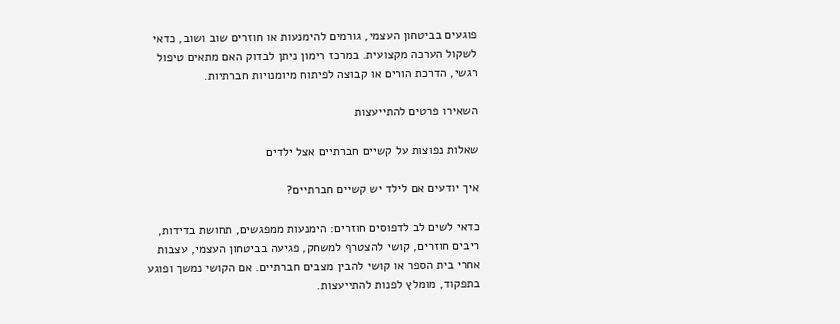פוגעים בביטחון העצמי, גורמים להימנעות או חוזרים שוב ושוב, כדאי לשקול הערכה מקצועית. במרכז רימון ניתן לבדוק האם מתאים טיפול רגשי, הדרכת הורים או קבוצה לפיתוח מיומנויות חברתיות.

השאירו פרטים להתייעצות

שאלות נפוצות על קשיים חברתיים אצל ילדים

איך יודעים אם לילד יש קשיים חברתיים?

כדאי לשים לב לדפוסים חוזרים: הימנעות ממפגשים, תחושת בדידות, ריבים חוזרים, קושי להצטרף למשחק, פגיעה בביטחון העצמי, עצבות אחרי בית הספר או קושי להבין מצבים חברתיים. אם הקושי נמשך ופוגע בתפקוד, מומלץ לפנות להתייעצות.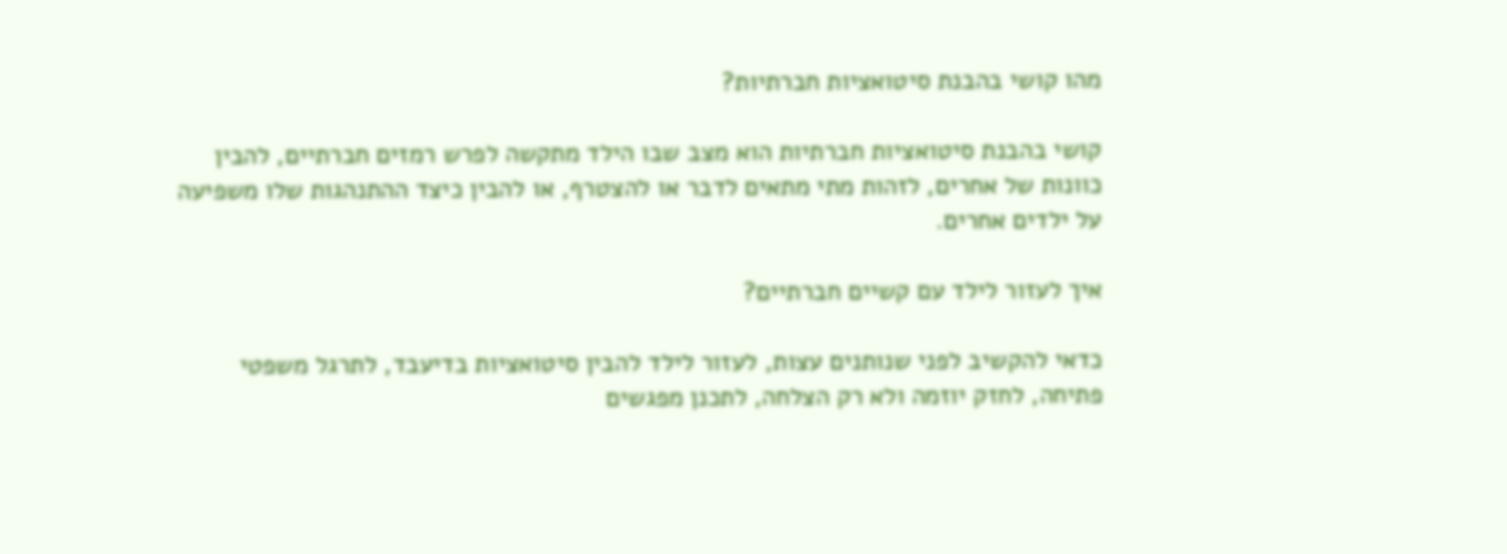מהו קושי בהבנת סיטואציות חברתיות?

קושי בהבנת סיטואציות חברתיות הוא מצב שבו הילד מתקשה לפרש רמזים חברתיים, להבין כוונות של אחרים, לזהות מתי מתאים לדבר או להצטרף, או להבין כיצד ההתנהגות שלו משפיעה על ילדים אחרים.

איך לעזור לילד עם קשיים חברתיים?

כדאי להקשיב לפני שנותנים עצות, לעזור לילד להבין סיטואציות בדיעבד, לתרגל משפטי פתיחה, לחזק יוזמה ולא רק הצלחה, לתכנן מפגשים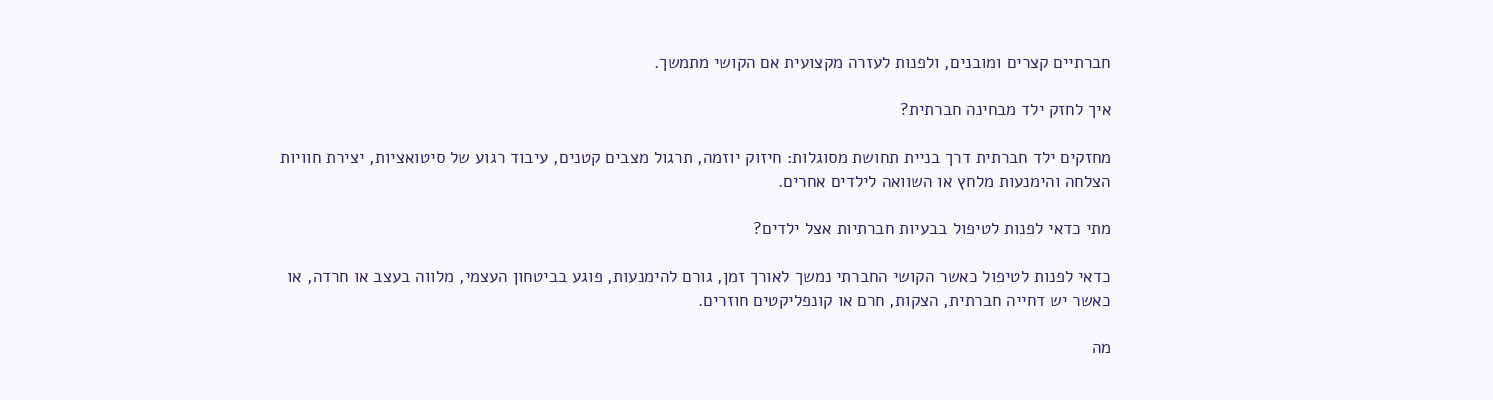חברתיים קצרים ומובנים, ולפנות לעזרה מקצועית אם הקושי מתמשך.

איך לחזק ילד מבחינה חברתית?

מחזקים ילד חברתית דרך בניית תחושת מסוגלות: חיזוק יוזמה, תרגול מצבים קטנים, עיבוד רגוע של סיטואציות, יצירת חוויות הצלחה והימנעות מלחץ או השוואה לילדים אחרים.

מתי כדאי לפנות לטיפול בבעיות חברתיות אצל ילדים?

כדאי לפנות לטיפול כאשר הקושי החברתי נמשך לאורך זמן, גורם להימנעות, פוגע בביטחון העצמי, מלווה בעצב או חרדה, או כאשר יש דחייה חברתית, הצקות, חרם או קונפליקטים חוזרים.

מה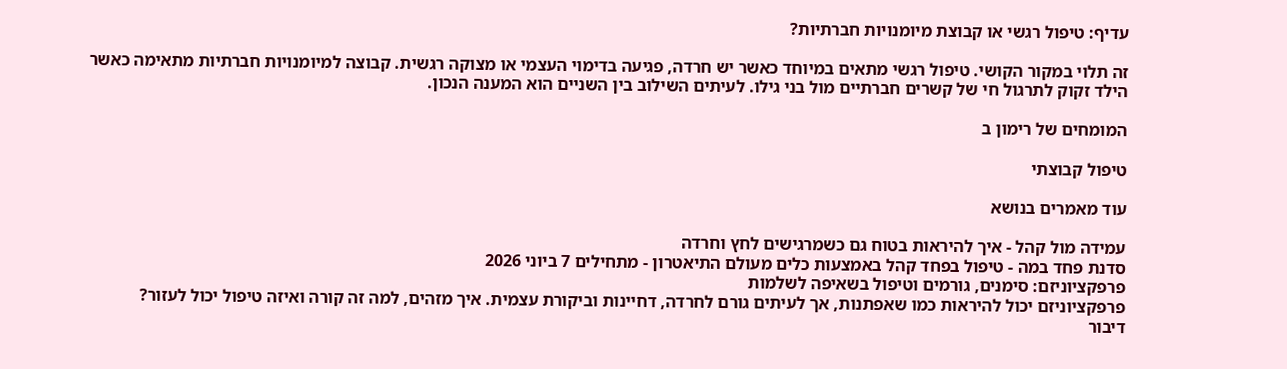עדיף: טיפול רגשי או קבוצת מיומנויות חברתיות?

זה תלוי במקור הקושי. טיפול רגשי מתאים במיוחד כאשר יש חרדה, פגיעה בדימוי העצמי או מצוקה רגשית. קבוצה למיומנויות חברתיות מתאימה כאשר הילד זקוק לתרגול חי של קשרים חברתיים מול בני גילו. לעיתים השילוב בין השניים הוא המענה הנכון.

המומחים של רימון ב

טיפול קבוצתי

עוד מאמרים בנושא

עמידה מול קהל - איך להיראות בטוח גם כשמרגישים לחץ וחרדה
סדנת פחד במה - טיפול בפחד קהל באמצעות כלים מעולם התיאטרון - מתחילים 7 ביוני 2026
פרפקציוניזם: סימנים, גורמים וטיפול בשאיפה לשלמות
פרפקציוניזם יכול להיראות כמו שאפתנות, אך לעיתים גורם לחרדה, דחיינות וביקורת עצמית. איך מזהים, למה זה קורה ואיזה טיפול יכול לעזור?
דיבור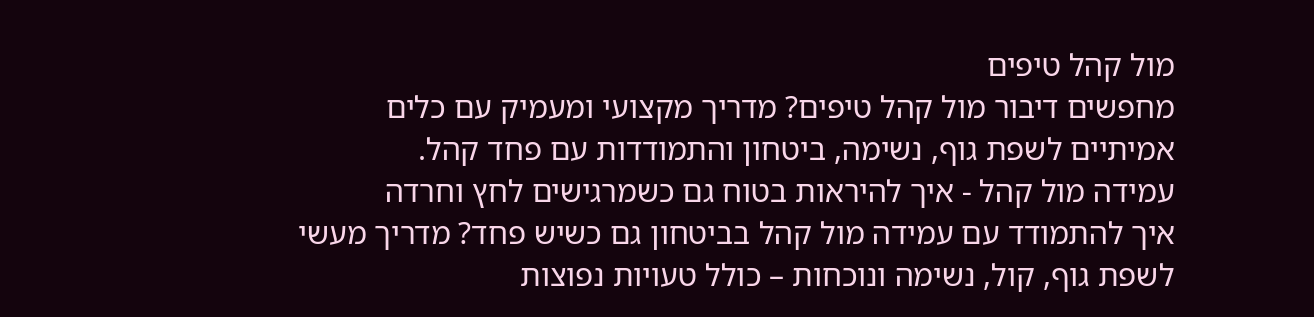מול קהל טיפים
מחפשים דיבור מול קהל טיפים? מדריך מקצועי ומעמיק עם כלים אמיתיים לשפת גוף, נשימה, ביטחון והתמודדות עם פחד קהל.
עמידה מול קהל - איך להיראות בטוח גם כשמרגישים לחץ וחרדה
איך להתמודד עם עמידה מול קהל בביטחון גם כשיש פחד? מדריך מעשי לשפת גוף, קול, נשימה ונוכחות – כולל טעויות נפוצות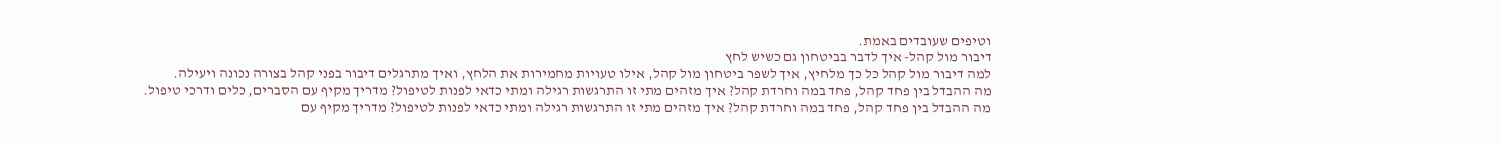וטיפים שעובדים באמת.
דיבור מול קהל- איך לדבר בביטחון גם כשיש לחץ
למה דיבור מול קהל כל כך מלחיץ, איך לשפר ביטחון מול קהל, אילו טעויות מחמירות את הלחץ, ואיך מתרגלים דיבור בפני קהל בצורה נכונה ויעילה.
מה ההבדל בין פחד קהל, פחד במה וחרדת קהל? איך מזהים מתי זו התרגשות רגילה ומתי כדאי לפנות לטיפול? מדריך מקיף עם הסברים, כלים ודרכי טיפול.
מה ההבדל בין פחד קהל, פחד במה וחרדת קהל? איך מזהים מתי זו התרגשות רגילה ומתי כדאי לפנות לטיפול? מדריך מקיף עם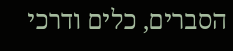הסברים, כלים ודרכי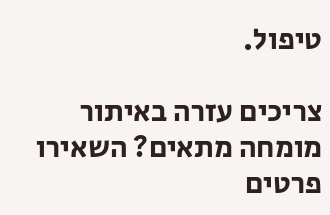טיפול.

צריכים עזרה באיתור מומחה מתאים? השאירו פרטים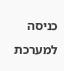כניסה למערכת